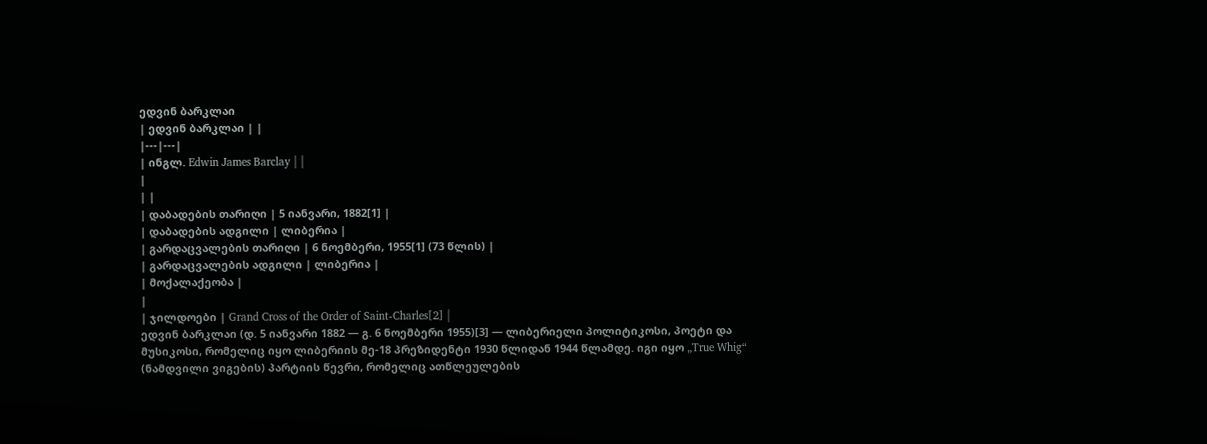ედვინ ბარკლაი
| ედვინ ბარკლაი | |
|---|---|
| ინგლ. Edwin James Barclay | |
|
| |
| დაბადების თარიღი | 5 იანვარი, 1882[1] |
| დაბადების ადგილი | ლიბერია |
| გარდაცვალების თარიღი | 6 ნოემბერი, 1955[1] (73 წლის) |
| გარდაცვალების ადგილი | ლიბერია |
| მოქალაქეობა |
|
| ჯილდოები | Grand Cross of the Order of Saint-Charles[2] |
ედვინ ბარკლაი (დ. 5 იანვარი 1882 — გ. 6 ნოემბერი 1955)[3] — ლიბერიელი პოლიტიკოსი, პოეტი და მუსიკოსი, რომელიც იყო ლიბერიის მე-18 პრეზიდენტი 1930 წლიდან 1944 წლამდე. იგი იყო „True Whig“ (ნამდვილი ვიგების) პარტიის წევრი, რომელიც ათწლეულების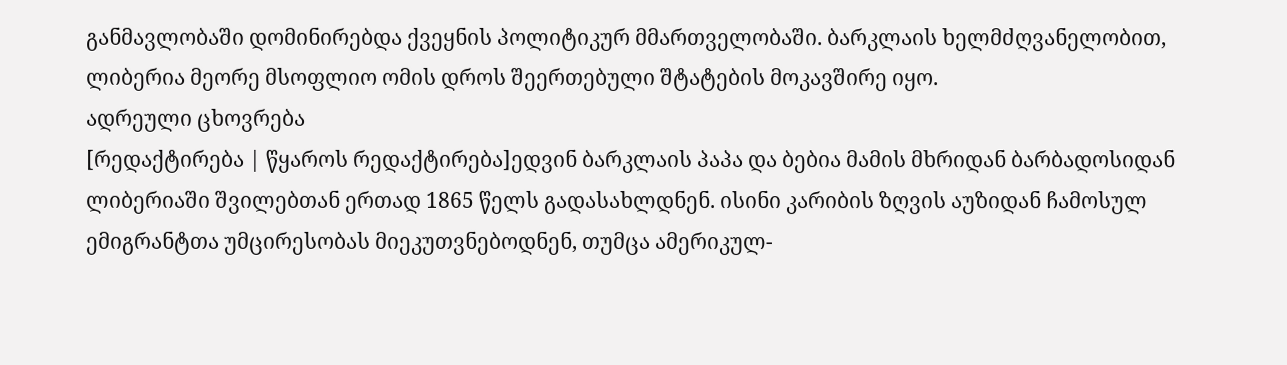განმავლობაში დომინირებდა ქვეყნის პოლიტიკურ მმართველობაში. ბარკლაის ხელმძღვანელობით, ლიბერია მეორე მსოფლიო ომის დროს შეერთებული შტატების მოკავშირე იყო.
ადრეული ცხოვრება
[რედაქტირება | წყაროს რედაქტირება]ედვინ ბარკლაის პაპა და ბებია მამის მხრიდან ბარბადოსიდან ლიბერიაში შვილებთან ერთად 1865 წელს გადასახლდნენ. ისინი კარიბის ზღვის აუზიდან ჩამოსულ ემიგრანტთა უმცირესობას მიეკუთვნებოდნენ, თუმცა ამერიკულ-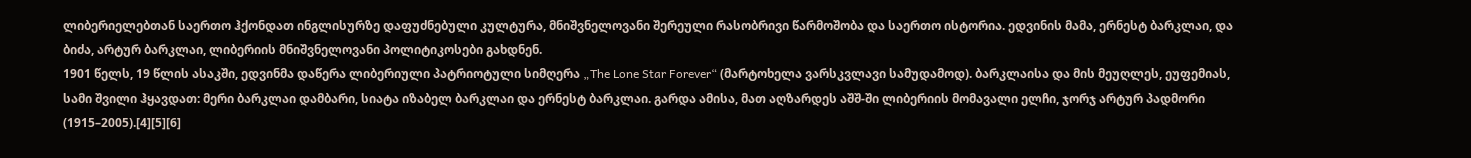ლიბერიელებთან საერთო ჰქონდათ ინგლისურზე დაფუძნებული კულტურა, მნიშვნელოვანი შერეული რასობრივი წარმოშობა და საერთო ისტორია. ედვინის მამა, ერნესტ ბარკლაი, და ბიძა, არტურ ბარკლაი, ლიბერიის მნიშვნელოვანი პოლიტიკოსები გახდნენ.
1901 წელს, 19 წლის ასაკში, ედვინმა დაწერა ლიბერიული პატრიოტული სიმღერა „The Lone Star Forever“ (მარტოხელა ვარსკვლავი სამუდამოდ). ბარკლაისა და მის მეუღლეს, ეუფემიას, სამი შვილი ჰყავდათ: მერი ბარკლაი დამბარი, სიატა იზაბელ ბარკლაი და ერნესტ ბარკლაი. გარდა ამისა, მათ აღზარდეს აშშ-ში ლიბერიის მომავალი ელჩი, ჯორჯ არტურ პადმორი (1915–2005).[4][5][6]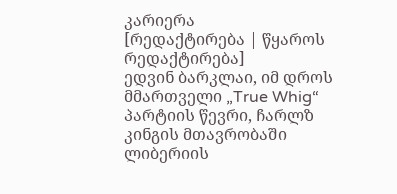კარიერა
[რედაქტირება | წყაროს რედაქტირება]
ედვინ ბარკლაი, იმ დროს მმართველი „True Whig“ პარტიის წევრი, ჩარლზ კინგის მთავრობაში ლიბერიის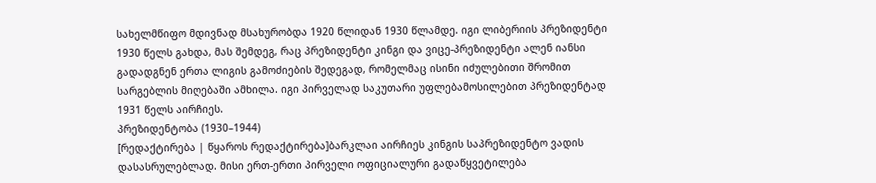სახელმწიფო მდივნად მსახურობდა 1920 წლიდან 1930 წლამდე. იგი ლიბერიის პრეზიდენტი 1930 წელს გახდა, მას შემდეგ, რაც პრეზიდენტი კინგი და ვიცე-პრეზიდენტი ალენ იანსი გადადგნენ ერთა ლიგის გამოძიების შედეგად, რომელმაც ისინი იძულებითი შრომით სარგებლის მიღებაში ამხილა. იგი პირველად საკუთარი უფლებამოსილებით პრეზიდენტად 1931 წელს აირჩიეს.
პრეზიდენტობა (1930–1944)
[რედაქტირება | წყაროს რედაქტირება]ბარკლაი აირჩიეს კინგის საპრეზიდენტო ვადის დასასრულებლად. მისი ერთ-ერთი პირველი ოფიციალური გადაწყვეტილება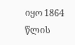იყო 1864 წლის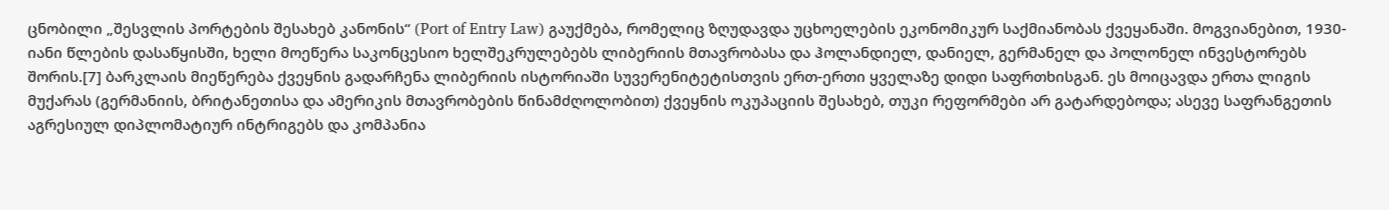ცნობილი „შესვლის პორტების შესახებ კანონის“ (Port of Entry Law) გაუქმება, რომელიც ზღუდავდა უცხოელების ეკონომიკურ საქმიანობას ქვეყანაში. მოგვიანებით, 1930-იანი წლების დასაწყისში, ხელი მოეწერა საკონცესიო ხელშეკრულებებს ლიბერიის მთავრობასა და ჰოლანდიელ, დანიელ, გერმანელ და პოლონელ ინვესტორებს შორის.[7] ბარკლაის მიეწერება ქვეყნის გადარჩენა ლიბერიის ისტორიაში სუვერენიტეტისთვის ერთ-ერთი ყველაზე დიდი საფრთხისგან. ეს მოიცავდა ერთა ლიგის მუქარას (გერმანიის, ბრიტანეთისა და ამერიკის მთავრობების წინამძღოლობით) ქვეყნის ოკუპაციის შესახებ, თუკი რეფორმები არ გატარდებოდა; ასევე საფრანგეთის აგრესიულ დიპლომატიურ ინტრიგებს და კომპანია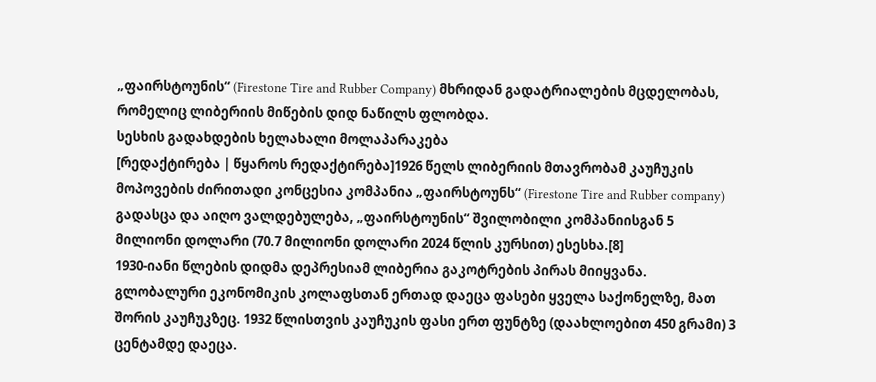„ფაირსტოუნის“ (Firestone Tire and Rubber Company) მხრიდან გადატრიალების მცდელობას, რომელიც ლიბერიის მიწების დიდ ნაწილს ფლობდა.
სესხის გადახდების ხელახალი მოლაპარაკება
[რედაქტირება | წყაროს რედაქტირება]1926 წელს ლიბერიის მთავრობამ კაუჩუკის მოპოვების ძირითადი კონცესია კომპანია „ფაირსტოუნს“ (Firestone Tire and Rubber company) გადასცა და აიღო ვალდებულება, „ფაირსტოუნის“ შვილობილი კომპანიისგან 5 მილიონი დოლარი (70.7 მილიონი დოლარი 2024 წლის კურსით) ესესხა.[8]
1930-იანი წლების დიდმა დეპრესიამ ლიბერია გაკოტრების პირას მიიყვანა. გლობალური ეკონომიკის კოლაფსთან ერთად დაეცა ფასები ყველა საქონელზე, მათ შორის კაუჩუკზეც. 1932 წლისთვის კაუჩუკის ფასი ერთ ფუნტზე (დაახლოებით 450 გრამი) 3 ცენტამდე დაეცა.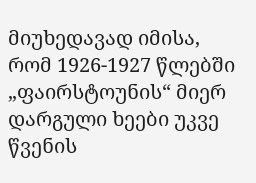მიუხედავად იმისა, რომ 1926-1927 წლებში „ფაირსტოუნის“ მიერ დარგული ხეები უკვე წვენის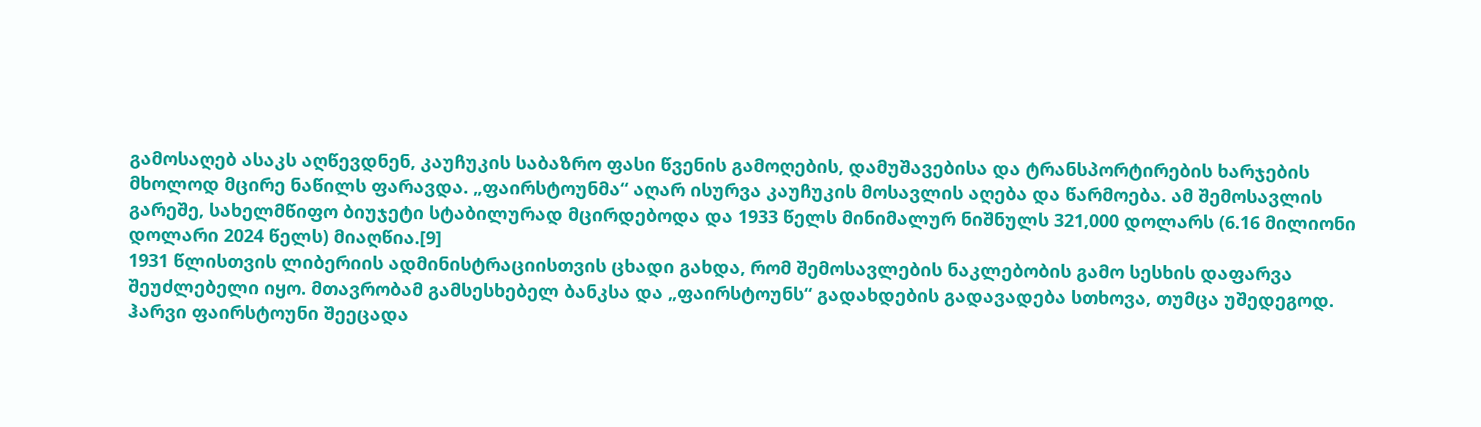გამოსაღებ ასაკს აღწევდნენ, კაუჩუკის საბაზრო ფასი წვენის გამოღების, დამუშავებისა და ტრანსპორტირების ხარჯების მხოლოდ მცირე ნაწილს ფარავდა. „ფაირსტოუნმა“ აღარ ისურვა კაუჩუკის მოსავლის აღება და წარმოება. ამ შემოსავლის გარეშე, სახელმწიფო ბიუჯეტი სტაბილურად მცირდებოდა და 1933 წელს მინიმალურ ნიშნულს 321,000 დოლარს (6.16 მილიონი დოლარი 2024 წელს) მიაღწია.[9]
1931 წლისთვის ლიბერიის ადმინისტრაციისთვის ცხადი გახდა, რომ შემოსავლების ნაკლებობის გამო სესხის დაფარვა შეუძლებელი იყო. მთავრობამ გამსესხებელ ბანკსა და „ფაირსტოუნს“ გადახდების გადავადება სთხოვა, თუმცა უშედეგოდ. ჰარვი ფაირსტოუნი შეეცადა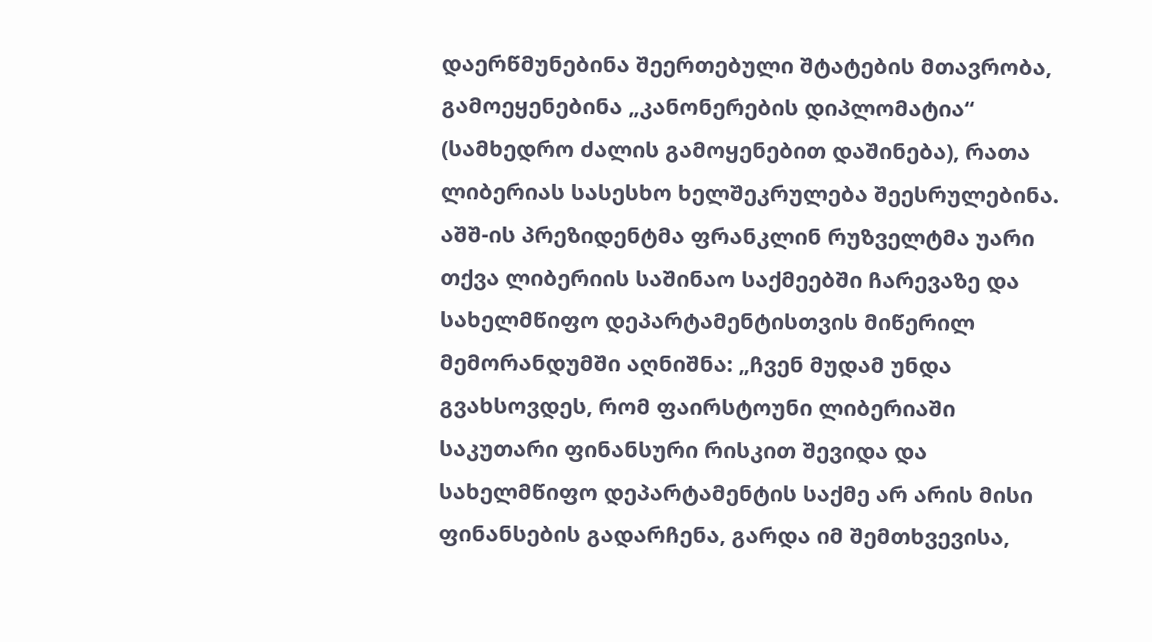დაერწმუნებინა შეერთებული შტატების მთავრობა, გამოეყენებინა „კანონერების დიპლომატია“ (სამხედრო ძალის გამოყენებით დაშინება), რათა ლიბერიას სასესხო ხელშეკრულება შეესრულებინა. აშშ-ის პრეზიდენტმა ფრანკლინ რუზველტმა უარი თქვა ლიბერიის საშინაო საქმეებში ჩარევაზე და სახელმწიფო დეპარტამენტისთვის მიწერილ მემორანდუმში აღნიშნა: „ჩვენ მუდამ უნდა გვახსოვდეს, რომ ფაირსტოუნი ლიბერიაში საკუთარი ფინანსური რისკით შევიდა და სახელმწიფო დეპარტამენტის საქმე არ არის მისი ფინანსების გადარჩენა, გარდა იმ შემთხვევისა,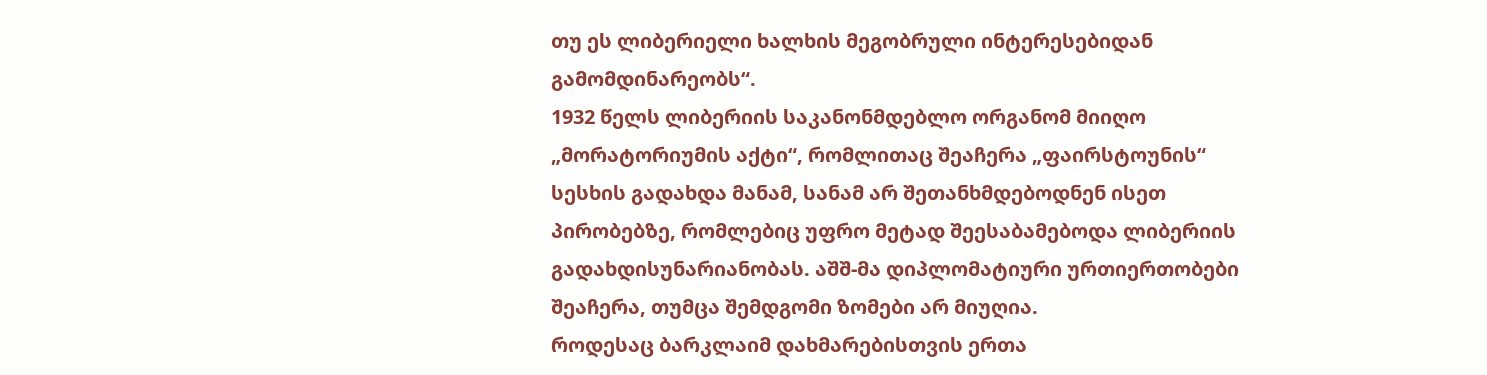თუ ეს ლიბერიელი ხალხის მეგობრული ინტერესებიდან გამომდინარეობს“.
1932 წელს ლიბერიის საკანონმდებლო ორგანომ მიიღო „მორატორიუმის აქტი“, რომლითაც შეაჩერა „ფაირსტოუნის“ სესხის გადახდა მანამ, სანამ არ შეთანხმდებოდნენ ისეთ პირობებზე, რომლებიც უფრო მეტად შეესაბამებოდა ლიბერიის გადახდისუნარიანობას. აშშ-მა დიპლომატიური ურთიერთობები შეაჩერა, თუმცა შემდგომი ზომები არ მიუღია.
როდესაც ბარკლაიმ დახმარებისთვის ერთა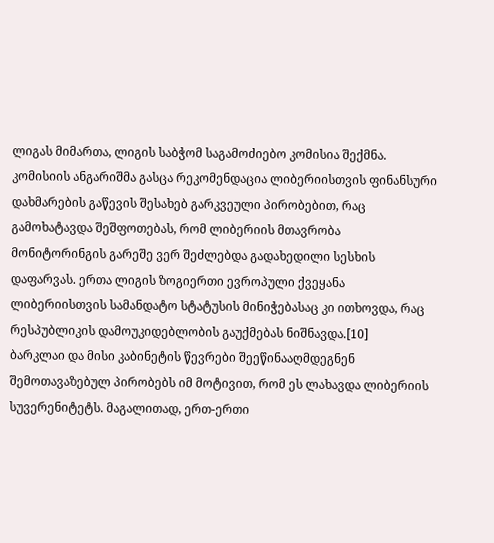ლიგას მიმართა, ლიგის საბჭომ საგამოძიებო კომისია შექმნა. კომისიის ანგარიშმა გასცა რეკომენდაცია ლიბერიისთვის ფინანსური დახმარების გაწევის შესახებ გარკვეული პირობებით, რაც გამოხატავდა შეშფოთებას, რომ ლიბერიის მთავრობა მონიტორინგის გარეშე ვერ შეძლებდა გადახედილი სესხის დაფარვას. ერთა ლიგის ზოგიერთი ევროპული ქვეყანა ლიბერიისთვის სამანდატო სტატუსის მინიჭებასაც კი ითხოვდა, რაც რესპუბლიკის დამოუკიდებლობის გაუქმებას ნიშნავდა.[10]
ბარკლაი და მისი კაბინეტის წევრები შეეწინააღმდეგნენ შემოთავაზებულ პირობებს იმ მოტივით, რომ ეს ლახავდა ლიბერიის სუვერენიტეტს. მაგალითად, ერთ-ერთი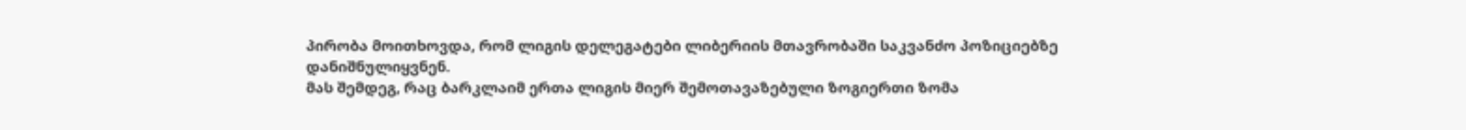პირობა მოითხოვდა, რომ ლიგის დელეგატები ლიბერიის მთავრობაში საკვანძო პოზიციებზე დანიშნულიყვნენ.
მას შემდეგ, რაც ბარკლაიმ ერთა ლიგის მიერ შემოთავაზებული ზოგიერთი ზომა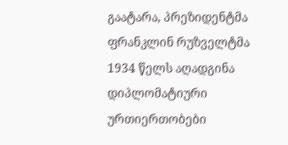გაატარა, პრეზიდენტმა ფრანკლინ რუზველტმა 1934 წელს აღადგინა დიპლომატიური ურთიერთობები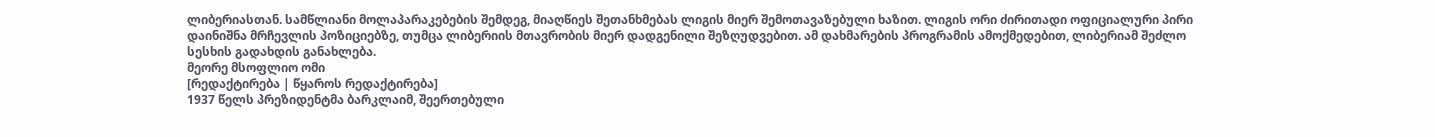ლიბერიასთან. სამწლიანი მოლაპარაკებების შემდეგ, მიაღწიეს შეთანხმებას ლიგის მიერ შემოთავაზებული ხაზით. ლიგის ორი ძირითადი ოფიციალური პირი დაინიშნა მრჩევლის პოზიციებზე, თუმცა ლიბერიის მთავრობის მიერ დადგენილი შეზღუდვებით. ამ დახმარების პროგრამის ამოქმედებით, ლიბერიამ შეძლო სესხის გადახდის განახლება.
მეორე მსოფლიო ომი
[რედაქტირება | წყაროს რედაქტირება]
1937 წელს პრეზიდენტმა ბარკლაიმ, შეერთებული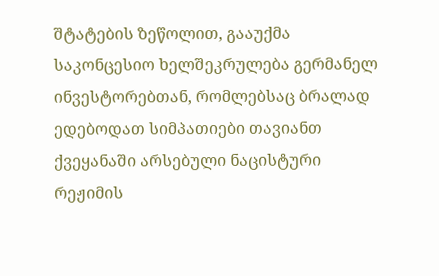შტატების ზეწოლით, გააუქმა საკონცესიო ხელშეკრულება გერმანელ ინვესტორებთან, რომლებსაც ბრალად ედებოდათ სიმპათიები თავიანთ ქვეყანაში არსებული ნაცისტური რეჟიმის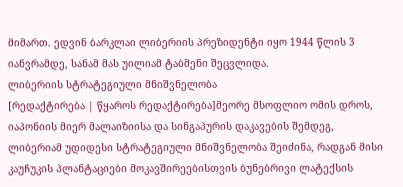მიმართ. ედვინ ბარკლაი ლიბერიის პრეზიდენტი იყო 1944 წლის 3 იანვრამდე, სანამ მას უილიამ ტაბმენი შეცვლიდა.
ლიბერიის სტრატეგიული მნიშვნელობა
[რედაქტირება | წყაროს რედაქტირება]მეორე მსოფლიო ომის დროს, იაპონიის მიერ მალაიზიისა და სინგაპურის დაკავების შემდეგ, ლიბერიამ უდიდესი სტრატეგიული მნიშვნელობა შეიძინა, რადგან მისი კაუჩუკის პლანტაციები მოკავშირეებისთვის ბუნებრივი ლატექსის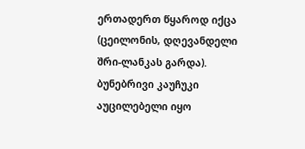ერთადერთ წყაროდ იქცა (ცეილონის, დღევანდელი შრი-ლანკას გარდა). ბუნებრივი კაუჩუკი აუცილებელი იყო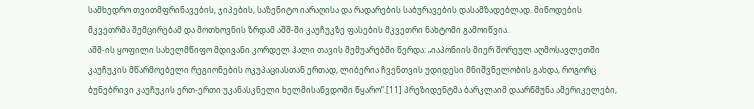სამხედრო თვითმფრინავების, ჯიპების, საზენიტო იარაღისა და რადარების საბურავების დასამზადებლად. მიწოდების მკვეთრმა შემცირებამ და მოთხოვნის ზრდამ აშშ-ში კაუჩუკზე ფასების მკვეთრი ნახტომი გამოიწვია.
აშშ-ის ყოფილი სახელმწიფო მდივანი კორდელ ჰალი თავის მემუარებში წერდა: „იაპონიის მიერ შორეულ აღმოსავლეთში კაუჩუკის მწარმოებელი რეგიონების ოკუპაციასთან ერთად, ლიბერია ჩვენთვის უდიდესი მნიშვნელობის გახდა, როგორც ბუნებრივი კაუჩუკის ერთ-ერთი უკანასკნელი ხელმისაწვდომი წყარო“.[11] პრეზიდენტმა ბარკლაიმ დაარწმუნა ამერიკელები,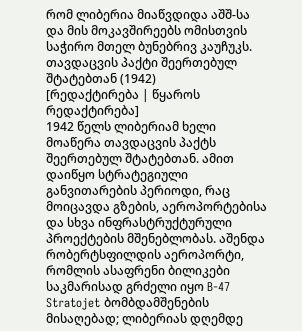რომ ლიბერია მიაწვდიდა აშშ-სა და მის მოკავშირეებს ომისთვის საჭირო მთელ ბუნებრივ კაუჩუკს.
თავდაცვის პაქტი შეერთებულ შტატებთან (1942)
[რედაქტირება | წყაროს რედაქტირება]
1942 წელს ლიბერიამ ხელი მოაწერა თავდაცვის პაქტს შეერთებულ შტატებთან. ამით დაიწყო სტრატეგიული განვითარების პერიოდი, რაც მოიცავდა გზების, აეროპორტებისა და სხვა ინფრასტრუქტურული პროექტების მშენებლობას. აშენდა რობერტსფილდის აეროპორტი, რომლის ასაფრენი ბილიკები საკმარისად გრძელი იყო B-47 Stratojet ბომბდამშენების მისაღებად; ლიბერიას დღემდე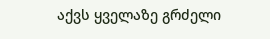აქვს ყველაზე გრძელი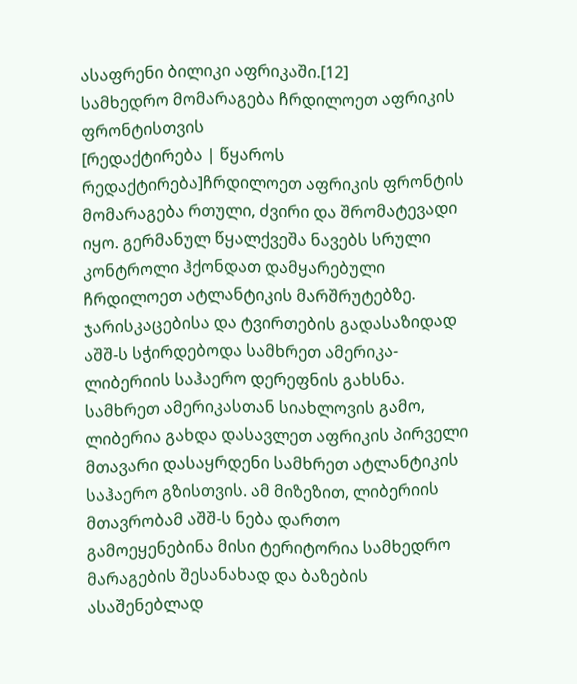ასაფრენი ბილიკი აფრიკაში.[12]
სამხედრო მომარაგება ჩრდილოეთ აფრიკის ფრონტისთვის
[რედაქტირება | წყაროს რედაქტირება]ჩრდილოეთ აფრიკის ფრონტის მომარაგება რთული, ძვირი და შრომატევადი იყო. გერმანულ წყალქვეშა ნავებს სრული კონტროლი ჰქონდათ დამყარებული ჩრდილოეთ ატლანტიკის მარშრუტებზე. ჯარისკაცებისა და ტვირთების გადასაზიდად აშშ-ს სჭირდებოდა სამხრეთ ამერიკა-ლიბერიის საჰაერო დერეფნის გახსნა.
სამხრეთ ამერიკასთან სიახლოვის გამო, ლიბერია გახდა დასავლეთ აფრიკის პირველი მთავარი დასაყრდენი სამხრეთ ატლანტიკის საჰაერო გზისთვის. ამ მიზეზით, ლიბერიის მთავრობამ აშშ-ს ნება დართო გამოეყენებინა მისი ტერიტორია სამხედრო მარაგების შესანახად და ბაზების ასაშენებლად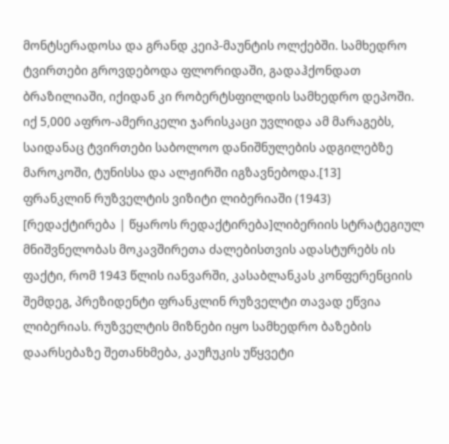მონტსერადოსა და გრანდ კეიპ-მაუნტის ოლქებში. სამხედრო ტვირთები გროვდებოდა ფლორიდაში, გადაჰქონდათ ბრაზილიაში, იქიდან კი რობერტსფილდის სამხედრო დეპოში. იქ 5,000 აფრო-ამერიკელი ჯარისკაცი უვლიდა ამ მარაგებს, საიდანაც ტვირთები საბოლოო დანიშნულების ადგილებზე მაროკოში, ტუნისსა და ალჟირში იგზავნებოდა.[13]
ფრანკლინ რუზველტის ვიზიტი ლიბერიაში (1943)
[რედაქტირება | წყაროს რედაქტირება]ლიბერიის სტრატეგიულ მნიშვნელობას მოკავშირეთა ძალებისთვის ადასტურებს ის ფაქტი, რომ 1943 წლის იანვარში, კასაბლანკას კონფერენციის შემდეგ, პრეზიდენტი ფრანკლინ რუზველტი თავად ეწვია ლიბერიას. რუზველტის მიზნები იყო სამხედრო ბაზების დაარსებაზე შეთანხმება, კაუჩუკის უწყვეტი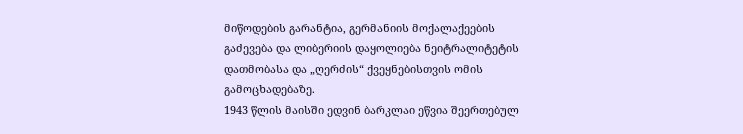მიწოდების გარანტია, გერმანიის მოქალაქეების გაძევება და ლიბერიის დაყოლიება ნეიტრალიტეტის დათმობასა და „ღერძის“ ქვეყნებისთვის ომის გამოცხადებაზე.
1943 წლის მაისში ედვინ ბარკლაი ეწვია შეერთებულ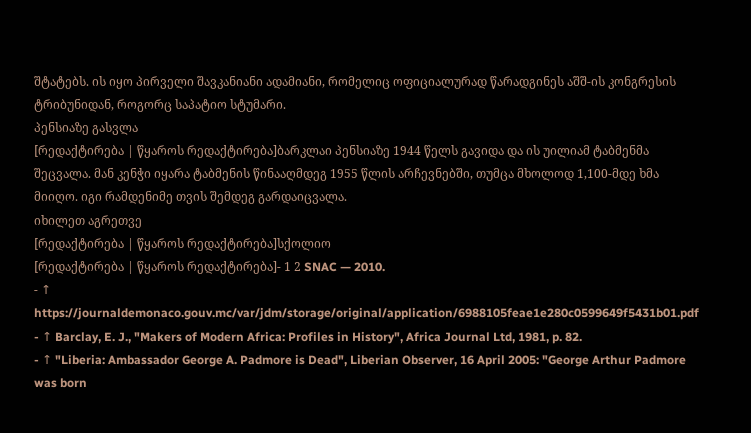შტატებს. ის იყო პირველი შავკანიანი ადამიანი, რომელიც ოფიციალურად წარადგინეს აშშ-ის კონგრესის ტრიბუნიდან, როგორც საპატიო სტუმარი.
პენსიაზე გასვლა
[რედაქტირება | წყაროს რედაქტირება]ბარკლაი პენსიაზე 1944 წელს გავიდა და ის უილიამ ტაბმენმა შეცვალა. მან კენჭი იყარა ტაბმენის წინააღმდეგ 1955 წლის არჩევნებში, თუმცა მხოლოდ 1,100-მდე ხმა მიიღო. იგი რამდენიმე თვის შემდეგ გარდაიცვალა.
იხილეთ აგრეთვე
[რედაქტირება | წყაროს რედაქტირება]სქოლიო
[რედაქტირება | წყაროს რედაქტირება]- 1 2 SNAC — 2010.
- ↑ https://journaldemonaco.gouv.mc/var/jdm/storage/original/application/6988105feae1e280c0599649f5431b01.pdf
- ↑ Barclay, E. J., "Makers of Modern Africa: Profiles in History", Africa Journal Ltd, 1981, p. 82.
- ↑ "Liberia: Ambassador George A. Padmore is Dead", Liberian Observer, 16 April 2005: "George Arthur Padmore was born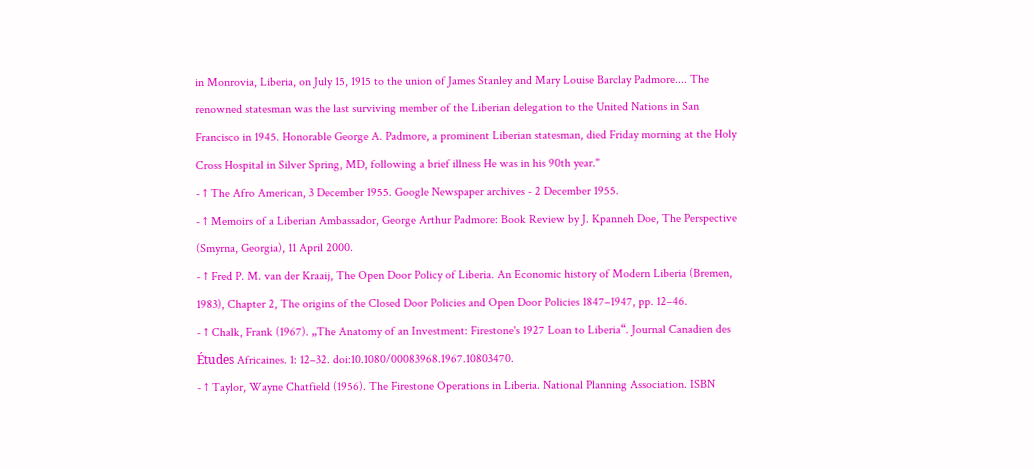in Monrovia, Liberia, on July 15, 1915 to the union of James Stanley and Mary Louise Barclay Padmore.... The renowned statesman was the last surviving member of the Liberian delegation to the United Nations in San Francisco in 1945. Honorable George A. Padmore, a prominent Liberian statesman, died Friday morning at the Holy Cross Hospital in Silver Spring, MD, following a brief illness He was in his 90th year."
- ↑ The Afro American, 3 December 1955. Google Newspaper archives - 2 December 1955.
- ↑ Memoirs of a Liberian Ambassador, George Arthur Padmore: Book Review by J. Kpanneh Doe, The Perspective (Smyrna, Georgia), 11 April 2000.
- ↑ Fred P. M. van der Kraaij, The Open Door Policy of Liberia. An Economic history of Modern Liberia (Bremen, 1983), Chapter 2, The origins of the Closed Door Policies and Open Door Policies 1847–1947, pp. 12–46.
- ↑ Chalk, Frank (1967). „The Anatomy of an Investment: Firestone's 1927 Loan to Liberia“. Journal Canadien des Études Africaines. 1: 12–32. doi:10.1080/00083968.1967.10803470.
- ↑ Taylor, Wayne Chatfield (1956). The Firestone Operations in Liberia. National Planning Association. ISBN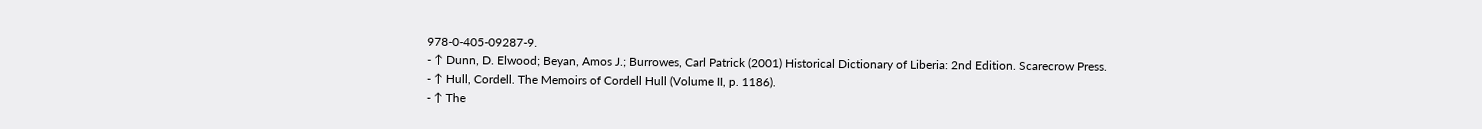978-0-405-09287-9.
- ↑ Dunn, D. Elwood; Beyan, Amos J.; Burrowes, Carl Patrick (2001) Historical Dictionary of Liberia: 2nd Edition. Scarecrow Press.
- ↑ Hull, Cordell. The Memoirs of Cordell Hull (Volume II, p. 1186).
- ↑ The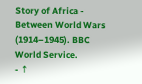Story of Africa - Between World Wars (1914–1945). BBC World Service.
- ↑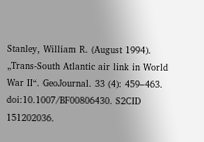Stanley, William R. (August 1994). „Trans-South Atlantic air link in World War II“. GeoJournal. 33 (4): 459–463. doi:10.1007/BF00806430. S2CID 151202036.